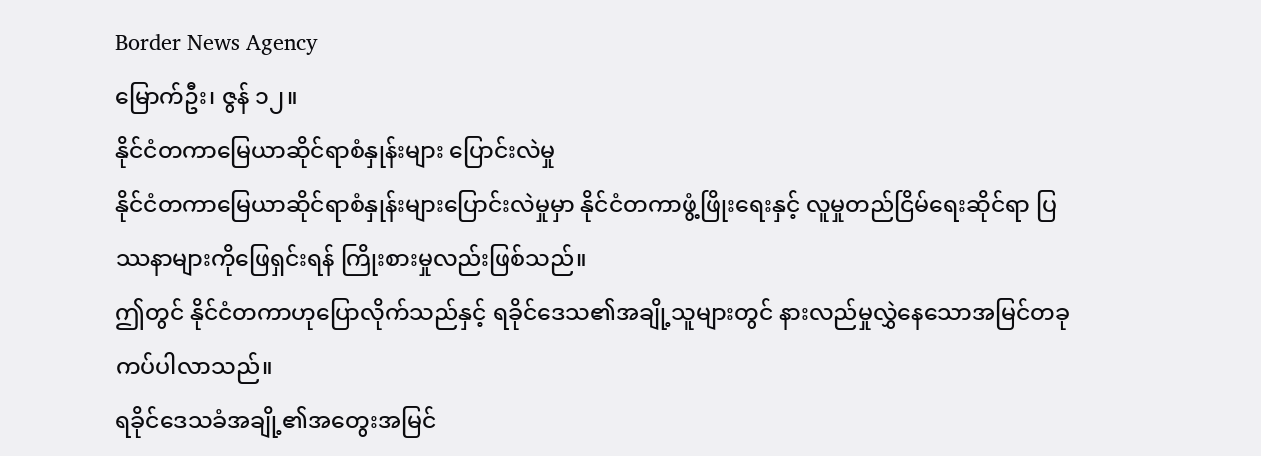Border News Agency
မြောက်ဦး၊ ဇွန် ၁၂။
နိုင်ငံတကာမြေယာဆိုင်ရာစံနှုန်းများ ပြောင်းလဲမှု
နိုင်ငံတကာမြေယာဆိုင်ရာစံနှုန်းများပြောင်းလဲမှုမှာ နိုင်ငံတကာဖွံ့ဖြိုးရေးနှင့် လူမှုတည်ငြိမ်ရေးဆိုင်ရာ ပြဿနာများကိုဖြေရှင်းရန် ကြိုးစားမှုလည်းဖြစ်သည်။
ဤတွင် နိုင်ငံတကာဟုပြောလိုက်သည်နှင့် ရခိုင်ဒေသ၏အချို့သူများတွင် နားလည်မှုလွှဲနေသောအမြင်တခုကပ်ပါလာသည်။
ရခိုင်ဒေသခံအချို့၏အတွေးအမြင်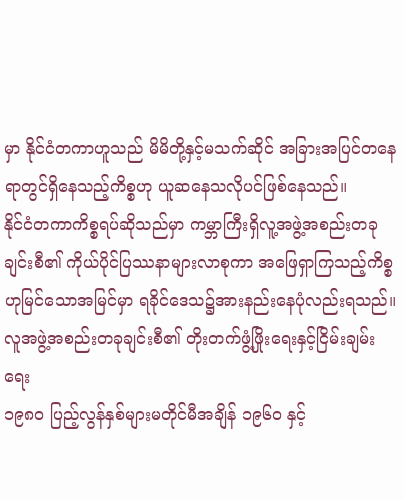မှာ နိုင်ငံတကာဟူသည် မိမိတို့နှင့်မသက်ဆိုင် အခြားအပြင်တနေရာတွင်ရှိနေသည့်ကိစ္စဟု ယူဆနေသလိုပင်ဖြစ်နေသည်။
နိုင်ငံတကာကိစ္စရပ်ဆိုသည်မှာ ကမ္ဘာကြီးရှိလူ့အဖွဲ့အစည်းတခုချင်းစီ၏ ကိုယ်ပိုင်ပြဿနာများလာစုကာ အဖြေရှာကြသည့်ကိစ္စဟုမြင်သောအမြင်မှာ ရခိုင်ဒေသ၌အားနည်းနေပုံလည်းရသည်။
လူအဖွဲ့အစည်းတခုချင်းစီ၏ တိုးတက်ဖွံ့ဖြိုးရေးနှင့်ငြိမ်းချမ်းရေး
၁၉၈၀ ပြည့်လွန်နှစ်များမတိုင်မီအချိန် ၁၉၆၀ နှင့်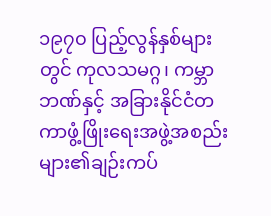၁၉၇၀ ပြည့်လွန်နှစ်များတွင် ကုလသမဂ္ဂ၊ ကမ္ဘာဘဏ်နှင့် အခြားနိုင်ငံတကာဖွံ့ဖြိုးရေးအဖွဲ့အစည်းများ၏ချဉ်းကပ်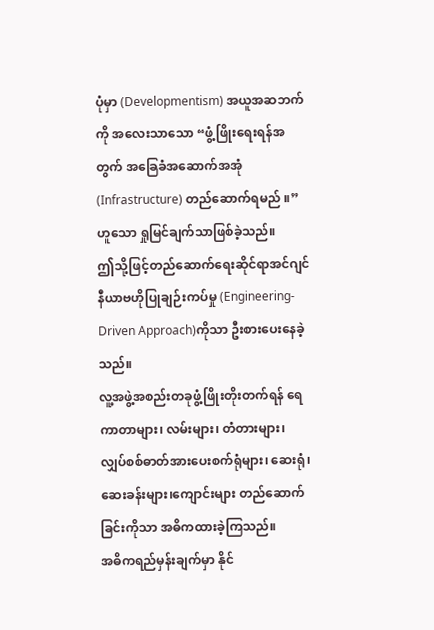ပုံမှာ (Developmentism) အယူအဆဘက်ကို အလေးသာသော “ဖွံ့ဖြိုးရေးရန်အတွက် အခြေခံအဆောက်အအုံ (Infrastructure) တည်ဆောက်ရမည် ။” ဟူသော ရှုမြင်ချက်သာဖြစ်ခဲ့သည်။
ဤသို့ဖြင့်တည်ဆောက်ရေးဆိုင်ရာအင်ဂျင်နီယာဗဟိုပြုချဉ်းကပ်မှု (Engineering-Driven Approach)ကိုသာ ဦးစားပေးနေခဲ့သည်။
လူ့အဖွဲ့အစည်းတခုဖွံ့ဖြိုးတိုးတက်ရန် ရေကာတာများ၊ လမ်းများ၊ တံတားများ၊ လျှပ်စစ်ဓာတ်အားပေးစက်ရုံများ၊ ဆေးရုံ၊ ဆေးခန်းများ၊ကျောင်းများ တည်ဆောက်ခြင်းကိုသာ အဓိကထားခဲ့ကြသည်။
အဓိကရည်မှန်းချက်မှာ နိုင်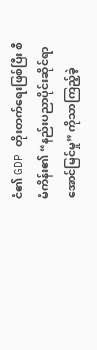ငံ၏ GDP တိုးတက်ရေးဖြစ်ပြီး စီမံကိန်း၏ “နည်းပညာပိုင်းဆိုင်ရာအောင်မြင်မှု” ကိုသာကြည့်ခဲ့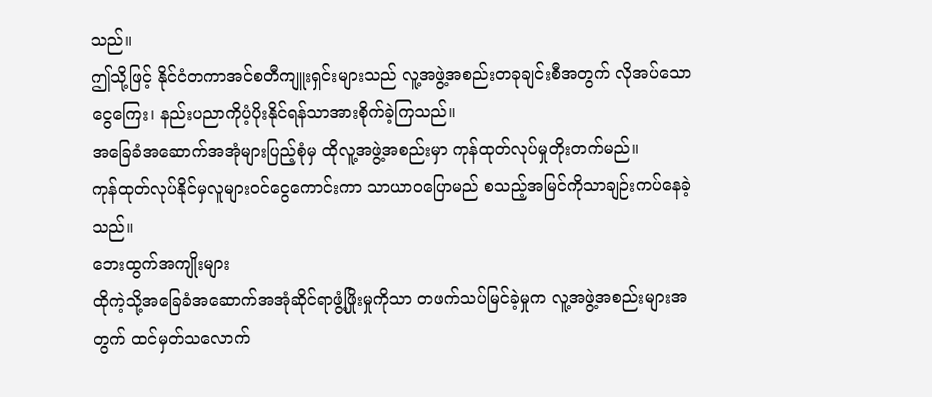သည်။
ဤသို့ဖြင့် နိုင်ငံတကာအင်စတီကျူးရှင်းများသည် လူ့အဖွဲ့အစည်းတခုချင်းစီအတွက် လိုအပ်သောငွေကြေး၊ နည်းပညာကိုပံ့ပိုးနိုင်ရန်သာအားစိုက်ခဲ့ကြသည်။
အခြေခံအဆောက်အအုံများပြည့်စုံမှ ထိုလူ့အဖွဲ့အစည်းမှာ ကုန်ထုတ်လုပ်မှုတိုးတက်မည်။
ကုန်ထုတ်လုပ်နိုင်မှလူများဝင်ငွေကောင်းကာ သာယာဝပြောမည် စသည့်အမြင်ကိုသာချဉ်းကပ်နေခဲ့သည်။
ဘေးထွက်အကျိုးများ
ထိုကဲ့သို့အခြေခံအဆောက်အအုံဆိုင်ရာဖွံ့ဖြိုးမှုကိုသာ တဖက်သပ်မြင်ခဲ့မှုက လူ့အဖွဲ့အစည်းများအတွက် ထင်မှတ်သလောက်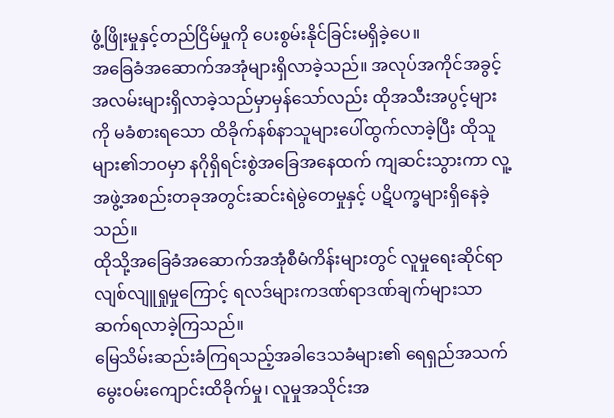ဖွံ့ဖြိုးမှုနှင့်တည်ငြိမ်မှုကို ပေးစွမ်းနိုင်ခြင်းမရှိခဲ့ပေ။
အခြေခံအဆောက်အအုံများရှိလာခဲ့သည်။ အလုပ်အကိုင်အခွင့်အလမ်းများရှိလာခဲ့သည်မှာမှန်သော်လည်း ထိုအသီးအပွင့်များကို မခံစားရသော ထိခိုက်နစ်နာသူများပေါ်ထွက်လာခဲ့ပြီး ထိုသူများ၏ဘဝမှာ နဂိုရှိရင်းစွဲအခြေအနေထက် ကျဆင်းသွားကာ လူ့အဖွဲ့အစည်းတခုအတွင်းဆင်းရဲမွဲတေမှုနှင့် ပဋိပက္ခများရှိနေခဲ့သည်။
ထိုသို့အခြေခံအဆောက်အအုံစီမံကိန်းများတွင် လူမှုရေးဆိုင်ရာလျစ်လျူရှုမှုကြောင့် ရလဒ်များကဒဏ်ရာဒဏ်ချက်များသာ ဆက်ရလာခဲ့ကြသည်။
မြေသိမ်းဆည်းခံကြရသည့်အခါဒေသခံများ၏ ရေရှည်အသက်မွေးဝမ်းကျောင်းထိခိုက်မှု၊ လူမှုအသိုင်းအ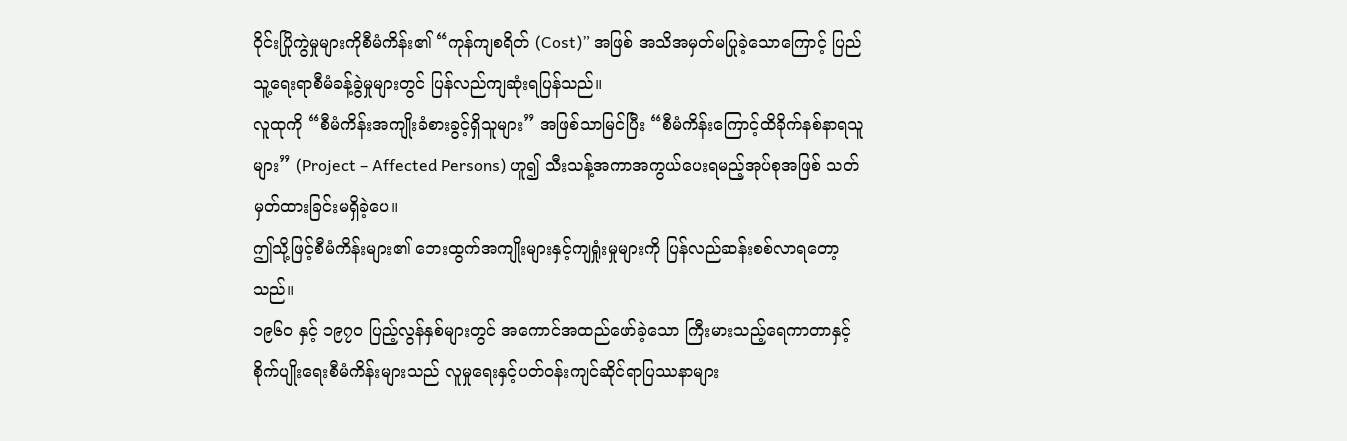ဝိုင်းပြိုကွဲမှုများကိုစီမံကိန်း၏ “ကုန်ကျစရိတ် (Cost)” အဖြစ် အသိအမှတ်မပြုခဲ့သောကြောင့် ပြည်သူ့ရေးရာစီမံခန့်ခွဲမှုများတွင် ပြန်လည်ကျဆုံးရပြန်သည်။
လူထုကို “စီမံကိန်းအကျိုးခံစားခွင့်ရှိသူများ” အဖြစ်သာမြင်ပြီး “စီမံကိန်းကြောင့်ထိခိုက်နစ်နာရသူများ” (Project – Affected Persons) ဟူ၍ သီးသန့်အကာအကွယ်ပေးရမည့်အုပ်စုအဖြစ် သတ်မှတ်ထားခြင်းမရှိခဲ့ပေ။
ဤသို့ဖြင့်စီမံကိန်းများ၏ ဘေးထွက်အကျိုးများနှင့်ကျရှုံးမှုများကို ပြန်လည်ဆန်းစစ်လာရတော့သည်။
၁၉၆၀ နှင့် ၁၉၇၀ ပြည့်လွန်နှစ်များတွင် အကောင်အထည်ဖော်ခဲ့သော ကြီးမားသည့်ရေကာတာနှင့် စိုက်ပျိုးရေးစီမံကိန်းများသည် လူမှုရေးနှင့်ပတ်ဝန်းကျင်ဆိုင်ရာပြဿနာများ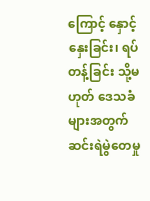ကြောင့် နှောင့်နှေးခြင်း၊ ရပ်တန့်ခြင်း သို့မဟုတ် ဒေသခံများအတွက် ဆင်းရဲမွဲတေမှု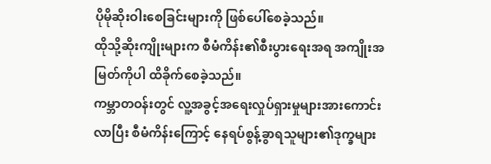ပိုမိုဆိုးဝါးစေခြင်းများကို ဖြစ်ပေါ်စေခဲ့သည်။
ထိုသို့ဆိုးကျိုးများက စီမံကိန်း၏စီးပွားရေးအရ အကျိုးအမြတ်ကိုပါ ထိခိုက်စေခဲ့သည်။
ကမ္ဘာတဝန်းတွင် လူ့အခွင့်အရေးလှုပ်ရှားမှုများအားကောင်းလာပြီး စီမံကိန်းကြောင့် နေရပ်စွန့်ခွာရသူများ၏ဒုက္ခများ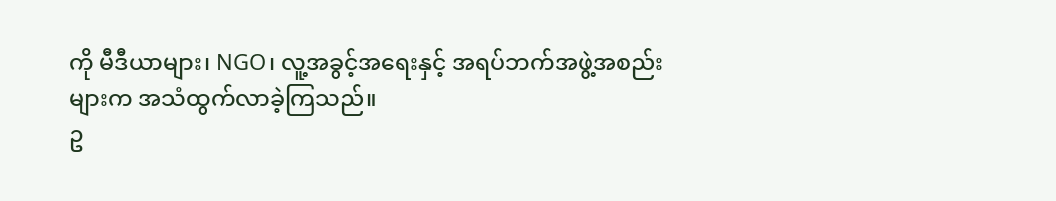ကို မီဒီယာများ၊ NGO၊ လူ့အခွင့်အရေးနှင့် အရပ်ဘက်အဖွဲ့အစည်းများက အသံထွက်လာခဲ့ကြသည်။
ဥ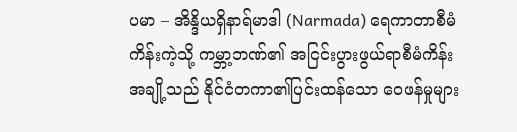ပမာ – အိန္ဒိယရှိနာရ်မာဒါ (Narmada) ရေကာတာစီမံကိန်းကဲ့သို့ ကမ္ဘာ့ဘဏ်၏ အငြင်းပွားဖွယ်ရာစီမံကိန်းအချို့သည် နိုင်ငံတကာ၏ပြင်းထန်သော ဝေဖန်မှုများ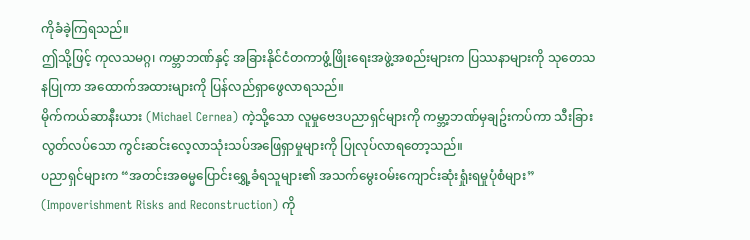ကိုခံခဲ့ကြရသည်။
ဤသို့ဖြင့် ကုလသမဂ္ဂ၊ ကမ္ဘာဘဏ်နှင့် အခြားနိုင်ငံတကာဖွံ့ဖြိုးရေးအဖွဲ့အစည်းများက ပြဿနာများကို သုတေသနပြုကာ အထောက်အထားများကို ပြန်လည်ရှာဖွေလာရသည်။
မိုက်ကယ်ဆာနီးယား (Michael Cernea) ကဲ့သို့သော လူမှုဗေဒပညာရှင်များကို ကမ္ဘာ့ဘဏ်မှချဥ်းကပ်ကာ သီးခြားလွတ်လပ်သော ကွင်းဆင်းလေ့လာသုံးသပ်အဖြေရှာမှုများကို ပြုလုပ်လာရတော့သည်။
ပညာရှင်များက “အတင်းအဓမ္မပြောင်းရွှေ့ခံရသူများ၏ အသက်မွေးဝမ်းကျောင်းဆုံးရှုံးရမှုပုံစံများ” (Impoverishment Risks and Reconstruction) ကို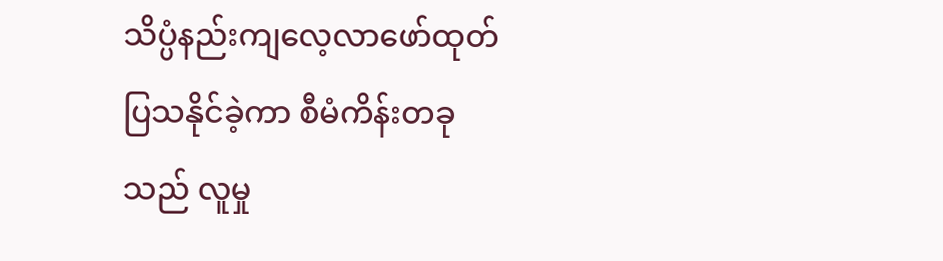သိပ္ပံနည်းကျလေ့လာဖော်ထုတ်ပြသနိုင်ခဲ့ကာ စီမံကိန်းတခုသည် လူမှု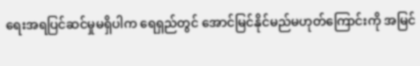ရေးအရပြင်ဆင်မှုမရှိပါက ရေရှည်တွင် အောင်မြင်နိုင်မည်မဟုတ်ကြောင်းကို အမြင်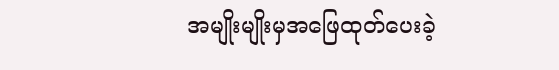အမျိုးမျိုးမှအဖြေထုတ်ပေးခဲ့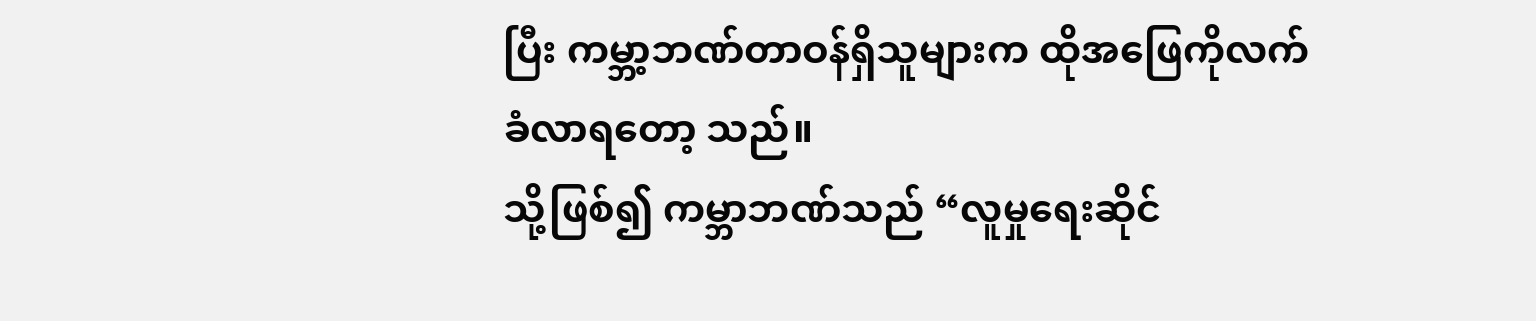ပြီး ကမ္ဘာ့ဘဏ်တာဝန်ရှိသူများက ထိုအဖြေကိုလက်ခံလာရတော့ သည်။
သို့ဖြစ်၍ ကမ္ဘာဘဏ်သည် “လူမှုရေးဆိုင်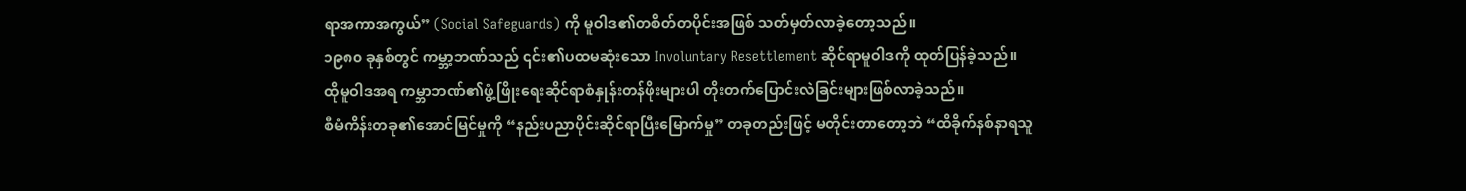ရာအကာအကွယ်” (Social Safeguards) ကို မူဝါဒ၏တစိတ်တပိုင်းအဖြစ် သတ်မှတ်လာခဲ့တော့သည်။
၁၉၈၀ ခုနှစ်တွင် ကမ္ဘာ့ဘဏ်သည် ၎င်း၏ပထမဆုံးသော Involuntary Resettlement ဆိုင်ရာမူဝါဒကို ထုတ်ပြန်ခဲ့သည်။
ထိုမူဝါဒအရ ကမ္ဘာဘဏ်၏ဖွံ့ဖြိုးရေးဆိုင်ရာစံနှုန်းတန်ဖိုးများပါ တိုးတက်ပြောင်းလဲခြင်းများဖြစ်လာခဲ့သည်။
စီမံကိန်းတခု၏အောင်မြင်မှုကို “နည်းပညာပိုင်းဆိုင်ရာပြီးမြောက်မှု” တခုတည်းဖြင့် မတိုင်းတာတော့ဘဲ “ထိခိုက်နစ်နာရသူ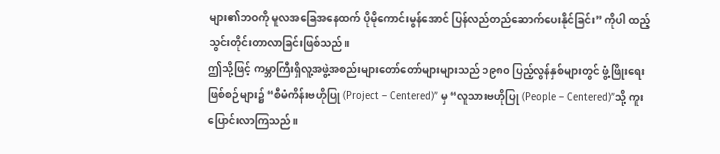များ၏ဘဝကို မူလအခြေအနေထက် ပိုမိုကောင်းမွန်အောင် ပြန်လည်တည်ဆောက်ပေးနိုင်ခြင်း” ကိုပါ ထည့်သွင်းတိုင်းတာလာခြင်းဖြစ်သည်။
ဤသို့ဖြင့် ကမ္ဘာကြီးရှိလူ့အဖွဲ့အစည်းများတော်တော်များများသည် ၁၉၈၀ ပြည့်လွန်နှစ်များတွင် ဖွံ့ဖြိုးရေးဖြစ်စဉ်များ၌ “စီမံကိန်းဗဟိုပြု (Project – Centered)” မှ “လူသားဗဟိုပြု (People – Centered)”သို့ ကူးပြောင်းလာကြသည်။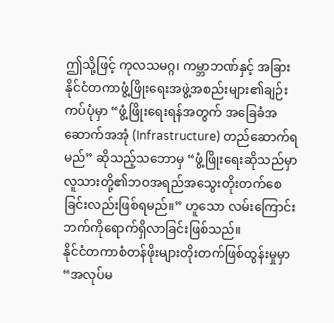ဤသို့ဖြင့် ကုလသမဂ္ဂ၊ ကမ္ဘာဘဏ်နှင့် အခြားနိုင်ငံတကာဖွံ့ဖြိုးရေးအဖွဲ့အစည်းများ၏ချဉ်းကပ်ပုံမှာ “ဖွံ့ဖြိုးရေးရန်အတွက် အခြေခံအဆောက်အအုံ (Infrastructure) တည်ဆောက်ရမည်” ဆိုသည့်သဘောမှ “ဖွံ့ဖြိုးရေးဆိုသည်မှာ လူသားတို့၏ဘဝအရည်အသွေးတိုးတက်စေခြင်းလည်းဖြစ်ရမည်။” ဟူသော လမ်းကြောင်းဘက်ကိုရောက်ရှိလာခြင်းဖြစ်သည်။
နိုင်ငံတကာစံတန်ဖိုးများတိုးတက်ဖြစ်ထွန်းမှုမှာ “အလုပ်မ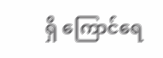ရှိ ကြောင်ရေ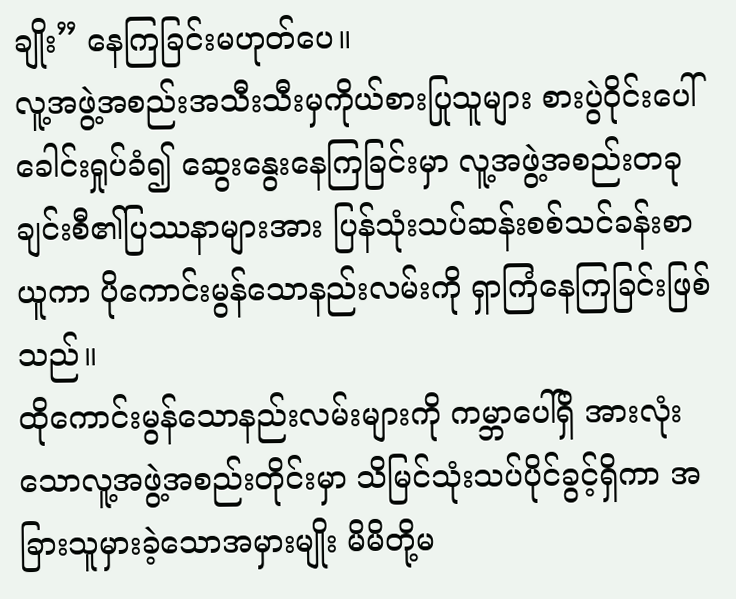ချိုး” နေကြခြင်းမဟုတ်ပေ။
လူ့အဖွဲ့အစည်းအသီးသီးမှကိုယ်စားပြုသူများ စားပွဲဝိုင်းပေါ်ခေါင်းရှုပ်ခံ၍ ဆွေးနွေးနေကြခြင်းမှာ လူ့အဖွဲ့အစည်းတခုချင်းစီ၏ပြဿနာများအား ပြန်သုံးသပ်ဆန်းစစ်သင်ခန်းစာယူကာ ပိုကောင်းမွန်သောနည်းလမ်းကို ရှာကြံနေကြခြင်းဖြစ်သည်။
ထိုကောင်းမွန်သောနည်းလမ်းများကို ကမ္ဘာပေါ်ရှိ အားလုံးသောလူ့အဖွဲ့အစည်းတိုင်းမှာ သိမြင်သုံးသပ်ပိုင်ခွင့်ရှိကာ အခြားသူမှားခဲ့သောအမှားမျိုး မိမိတို့မ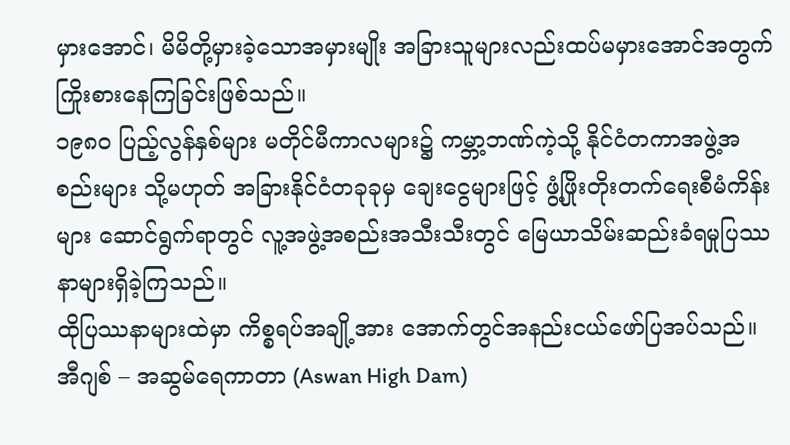မှားအောင်၊ မိမိတို့မှားခဲ့သောအမှားမျိုး အခြားသူများလည်းထပ်မမှားအောင်အတွက် ကြိုးစားနေကြခြင်းဖြစ်သည်။
၁၉၈၀ ပြည့်လွန်နှစ်များ မတိုင်မီကာလများ၌ ကမ္ဘာ့ဘဏ်ကဲ့သို့ နိုင်ငံတကာအဖွဲ့အစည်းများ သို့မဟုတ် အခြားနိုင်ငံတခုခုမှ ချေးငွေများဖြင့် ဖွံ့ဖြိုးတိုးတက်ရေးစီမံကိန်းများ ဆောင်ရွက်ရာတွင် လူ့အဖွဲ့အစည်းအသီးသီးတွင် မြေယာသိမ်းဆည်းခံရမှုပြဿနာများရှိခဲ့ကြသည်။
ထိုပြဿနာများထဲမှာ ကိစ္စရပ်အချို့အား အောက်တွင်အနည်းငယ်ဖော်ပြအပ်သည်။
အီဂျစ် – အဆွမ်ရေကာတာ (Aswan High Dam)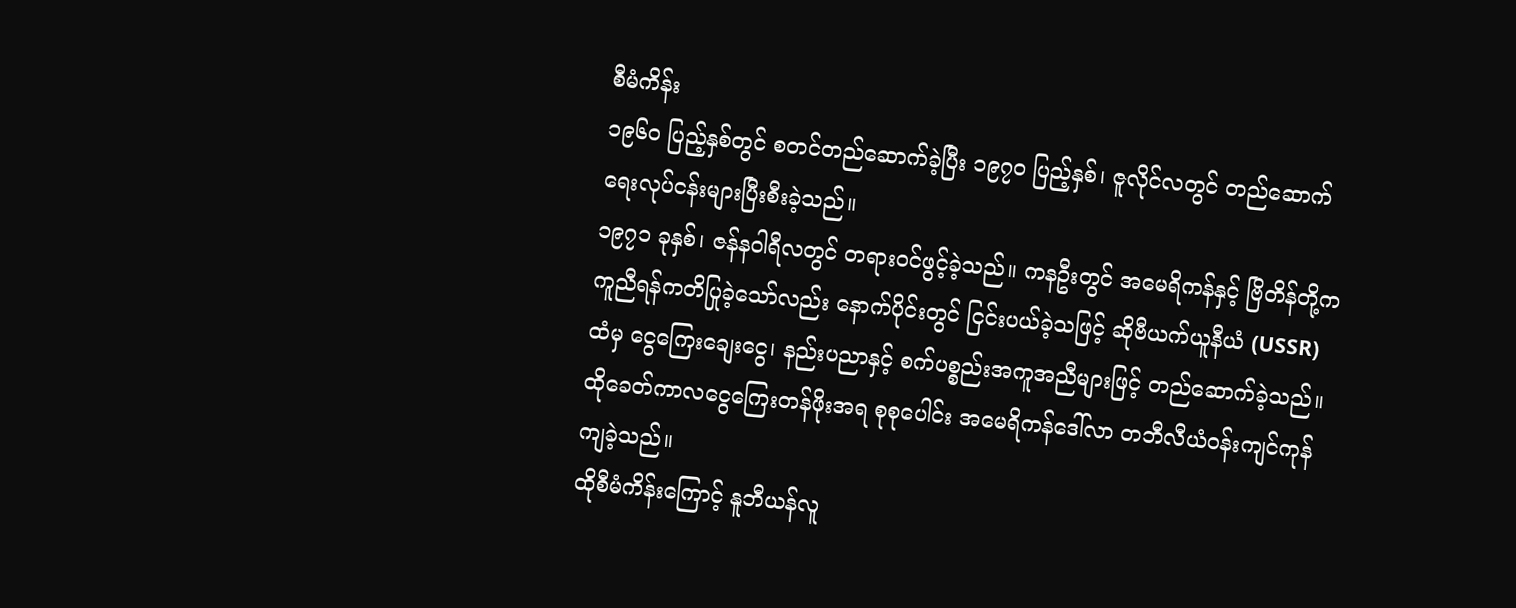စီမံကိန်း
၁၉၆၀ ပြည့်နှစ်တွင် စတင်တည်ဆောက်ခဲ့ပြီး ၁၉၇၀ ပြည့်နှစ်၊ ဇူလိုင်လတွင် တည်ဆောက်ရေးလုပ်ငန်းများပြီးစီးခဲ့သည်။
၁၉၇၁ ခုနှစ်၊ ဇန်နဝါရီလတွင် တရားဝင်ဖွင့်ခဲ့သည်။ ကနဦးတွင် အမေရိကန်နှင့် ဗြိတိန်တို့က ကူညီရန်ကတိပြုခဲ့သော်လည်း နောက်ပိုင်းတွင် ငြင်းပယ်ခဲ့သဖြင့် ဆိုဗီယက်ယူနီယံ (USSR) ထံမှ ငွေကြေးချေးငွေ၊ နည်းပညာနှင့် စက်ပစ္စည်းအကူအညီများဖြင့် တည်ဆောက်ခဲ့သည်။
ထိုခေတ်ကာလငွေကြေးတန်ဖိုးအရ စုစုပေါင်း အမေရိကန်ဒေါ်လာ တဘီလီယံဝန်းကျင်ကုန်ကျခဲ့သည်။
ထိုစီမံကိန်းကြောင့် နူဘီယန်လူ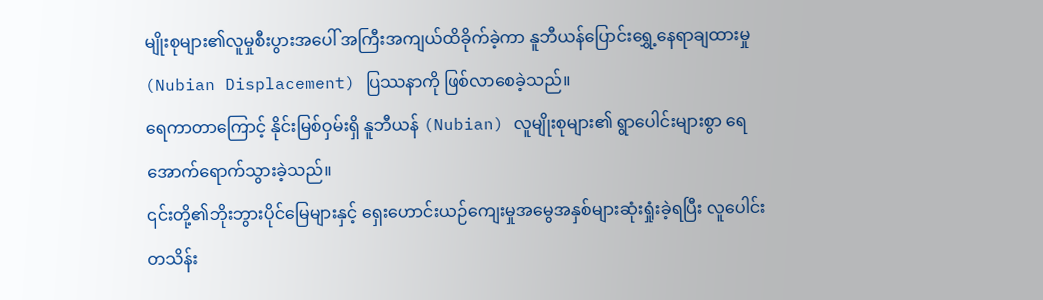မျိုးစုများ၏လူမှုစီးပွားအပေါ် အကြီးအကျယ်ထိခိုက်ခဲ့ကာ နူဘီယန်ပြောင်းရွှေ့နေရာချထားမှု (Nubian Displacement) ပြဿနာကို ဖြစ်လာစေခဲ့သည်။
ရေကာတာကြောင့် နိုင်းမြစ်ဝှမ်းရှိ နူဘီယန် (Nubian) လူမျိုးစုများ၏ ရွာပေါင်းများစွာ ရေအောက်ရောက်သွားခဲ့သည်။
၎င်းတို့၏ဘိုးဘွားပိုင်မြေများနှင့် ရှေးဟောင်းယဉ်ကျေးမှုအမွေအနှစ်များဆုံးရှုံးခဲ့ရပြီး လူပေါင်းတသိန်း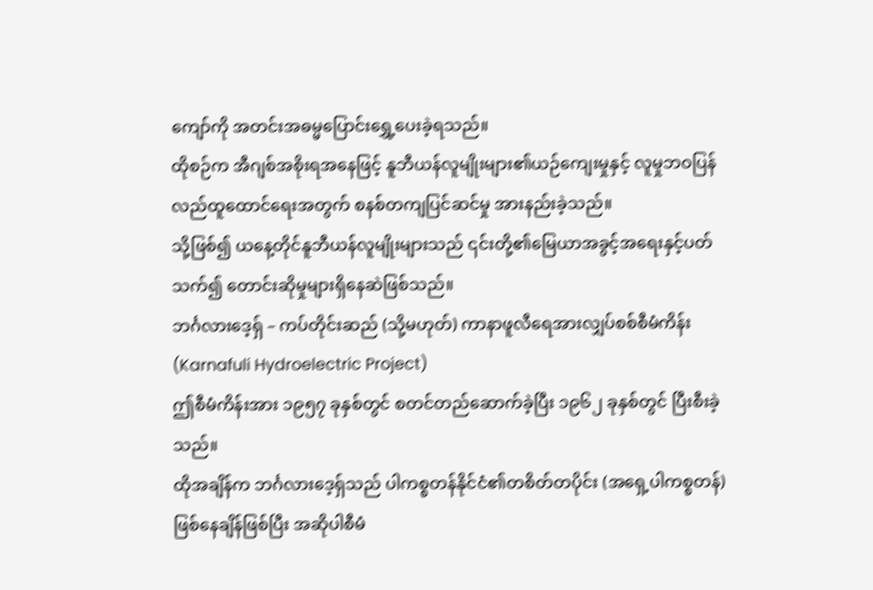ကျော်ကို အတင်းအဓမ္မပြောင်းရွှေ့ပေးခဲ့ရသည်။
ထိုစဉ်က အီဂျစ်အစိုးရအနေဖြင့် နူဘီယန်လူမျိုးများ၏ယဉ်ကျေးမှုနှင့် လူမှုဘဝပြန်လည်ထူထောင်ရေးအတွက် စနစ်တကျပြင်ဆင်မှု အားနည်းခဲ့သည်။
သို့ဖြစ်၍ ယနေ့တိုင်နူဘီယန်လူမျိုးများသည် ၎င်းတို့၏မြေယာအခွင့်အရေးနှင့်ပတ်သက်၍ တောင်းဆိုမှုများရှိနေဆဲဖြစ်သည်။
ဘင်္ဂလားဒေ့ရှ် – ကပ်တိုင်းဆည် (သို့မဟုတ်) ကာနာဖူလီရေအားလျှပ်စစ်စီမံကိန်း (Karnafuli Hydroelectric Project)
ဤစီမံကိန်းအား ၁၉၅၇ ခုနှစ်တွင် စတင်တည်ဆောက်ခဲ့ပြီး ၁၉၆၂ ခုနှစ်တွင် ပြီးစီးခဲ့သည်။
ထိုအချိန်က ဘင်္ဂလားဒေ့ရှ်သည် ပါကစ္စတန်နိုင်ငံ၏တစိတ်တပိုင်း (အရှေ့ပါကစ္စတန်) ဖြစ်နေချိန်ဖြစ်ပြီး အဆိုပါစီမံ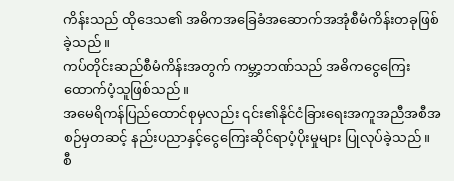ကိန်းသည် ထိုဒေသ၏ အဓိကအခြေခံအဆောက်အအုံစီမံကိန်းတခုဖြစ်ခဲ့သည်။
ကပ်တိုင်းဆည်စီမံကိန်းအတွက် ကမ္ဘာ့ဘဏ်သည် အဓိကငွေကြေးထောက်ပံ့သူဖြစ်သည်။
အမေရိကန်ပြည်ထောင်စုမှလည်း ၎င်း၏နိုင်ငံခြားရေးအကူအညီအစီအစဉ်မှတဆင့် နည်းပညာနှင့်ငွေကြေးဆိုင်ရာပံ့ပိုးမှုများ ပြုလုပ်ခဲ့သည်။
စီ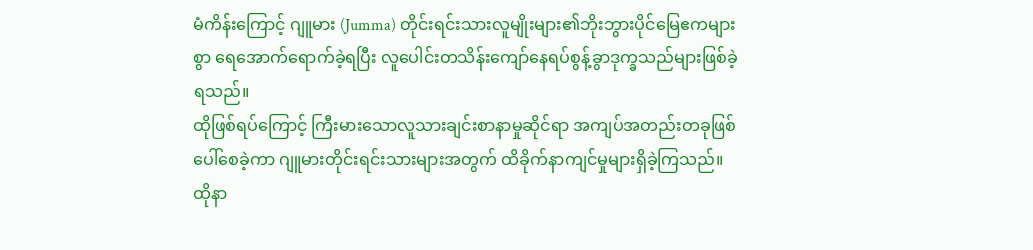မံကိန်းကြောင့် ဂျူမား (Jumma) တိုင်းရင်းသားလူမျိုးများ၏ဘိုးဘွားပိုင်မြေဧကများစွာ ရေအောက်ရောက်ခဲ့ရပြီး လူပေါင်းတသိန်းကျော်နေရပ်စွန့်ခွာဒုက္ခသည်များဖြစ်ခဲ့ရသည်။
ထိုဖြစ်ရပ်ကြောင့် ကြီးမားသောလူသားချင်းစာနာမှုဆိုင်ရာ အကျပ်အတည်းတခုဖြစ်ပေါ်စေခဲ့ကာ ဂျူမားတိုင်းရင်းသားများအတွက် ထိခိုက်နာကျင်မှုများရှိခဲ့ကြသည်။
ထိုနာ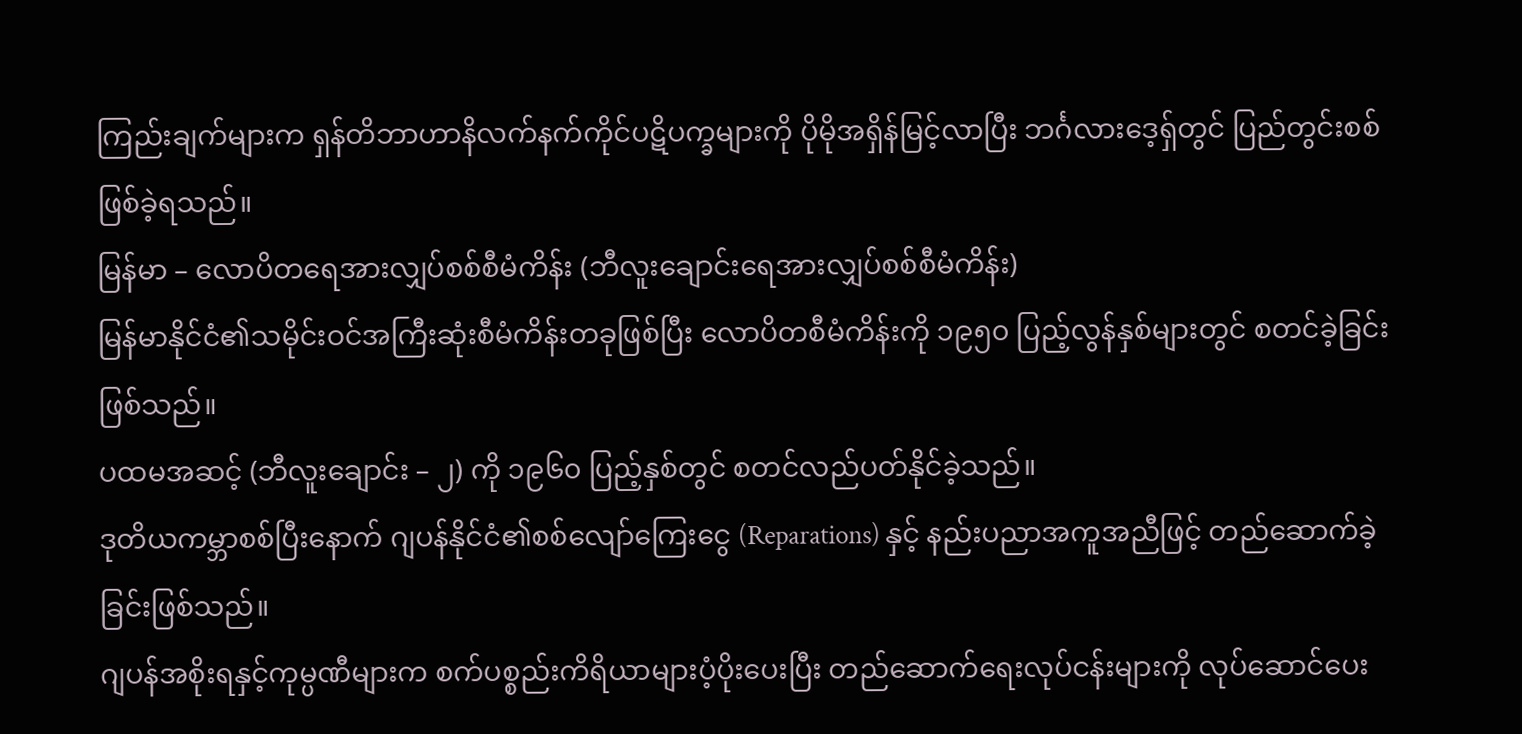ကြည်းချက်များက ရှန်တိဘာဟာနိလက်နက်ကိုင်ပဋိပက္ခများကို ပိုမိုအရှိန်မြင့်လာပြီး ဘင်္ဂလားဒေ့ရှ်တွင် ပြည်တွင်းစစ်ဖြစ်ခဲ့ရသည်။
မြန်မာ – လောပိတရေအားလျှပ်စစ်စီမံကိန်း (ဘီလူးချောင်းရေအားလျှပ်စစ်စီမံကိန်း)
မြန်မာနိုင်ငံ၏သမိုင်းဝင်အကြီးဆုံးစီမံကိန်းတခုဖြစ်ပြီး လောပိတစီမံကိန်းကို ၁၉၅၀ ပြည့်လွန်နှစ်များတွင် စတင်ခဲ့ခြင်းဖြစ်သည်။
ပထမအဆင့် (ဘီလူးချောင်း – ၂) ကို ၁၉၆၀ ပြည့်နှစ်တွင် စတင်လည်ပတ်နိုင်ခဲ့သည်။
ဒုတိယကမ္ဘာစစ်ပြီးနောက် ဂျပန်နိုင်ငံ၏စစ်လျော်ကြေးငွေ (Reparations) နှင့် နည်းပညာအကူအညီဖြင့် တည်ဆောက်ခဲ့ခြင်းဖြစ်သည်။
ဂျပန်အစိုးရနှင့်ကုမ္ပဏီများက စက်ပစ္စည်းကိရိယာများပံ့ပိုးပေးပြီး တည်ဆောက်ရေးလုပ်ငန်းများကို လုပ်ဆောင်ပေး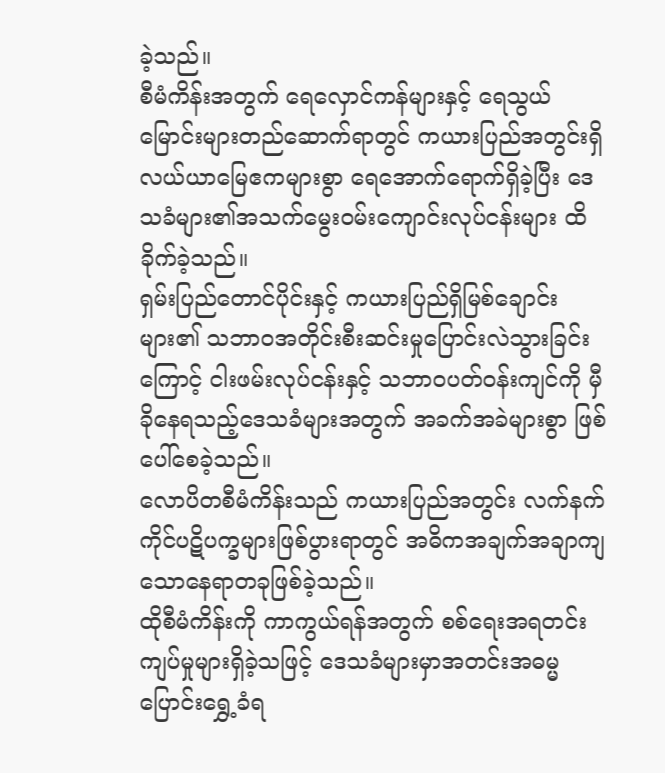ခဲ့သည်။
စီမံကိန်းအတွက် ရေလှောင်ကန်များနှင့် ရေသွယ်မြောင်းများတည်ဆောက်ရာတွင် ကယားပြည်အတွင်းရှိ လယ်ယာမြေဧကများစွာ ရေအောက်ရောက်ရှိခဲ့ပြီး ဒေသခံများ၏အသက်မွေးဝမ်းကျောင်းလုပ်ငန်းများ ထိခိုက်ခဲ့သည်။
ရှမ်းပြည်တောင်ပိုင်းနှင့် ကယားပြည်ရှိမြစ်ချောင်းများ၏ သဘာဝအတိုင်းစီးဆင်းမှုပြောင်းလဲသွားခြင်းကြောင့် ငါးဖမ်းလုပ်ငန်းနှင့် သဘာဝပတ်ဝန်းကျင်ကို မှီခိုနေရသည့်ဒေသခံများအတွက် အခက်အခဲများစွာ ဖြစ်ပေါ်စေခဲ့သည်။
လောပိတစီမံကိန်းသည် ကယားပြည်အတွင်း လက်နက်ကိုင်ပဋိပက္ခများဖြစ်ပွားရာတွင် အဓိကအချက်အချာကျသောနေရာတခုဖြစ်ခဲ့သည်။
ထိုစီမံကိန်းကို ကာကွယ်ရန်အတွက် စစ်ရေးအရတင်းကျပ်မှုများရှိခဲ့သဖြင့် ဒေသခံများမှာအတင်းအဓမ္မပြောင်းရွှေ့ခံရ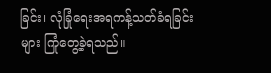ခြင်း၊ လုံခြုံရေးအရကန့်သတ်ခံရခြင်းများ ကြုံတွေ့ခဲ့ရသည်။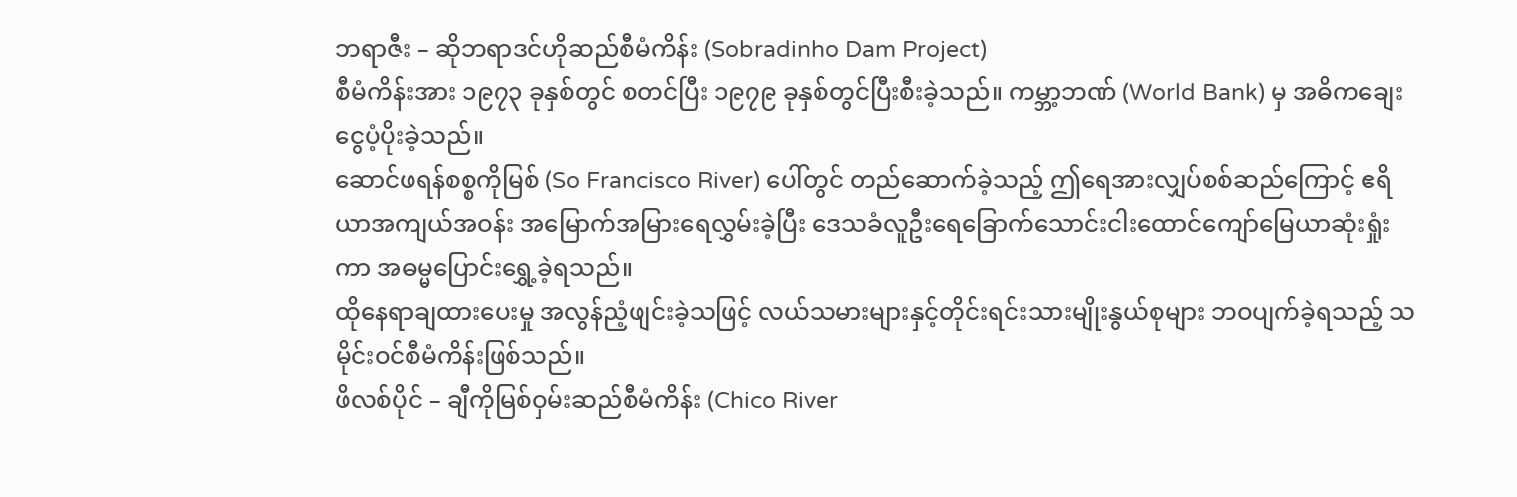ဘရာဇီး – ဆိုဘရာဒင်ဟိုဆည်စီမံကိန်း (Sobradinho Dam Project)
စီမံကိန်းအား ၁၉၇၃ ခုနှစ်တွင် စတင်ပြီး ၁၉၇၉ ခုနှစ်တွင်ပြီးစီးခဲ့သည်။ ကမ္ဘာ့ဘဏ် (World Bank) မှ အဓိကချေးငွေပံ့ပိုးခဲ့သည်။
ဆောင်ဖရန်စစ္စကိုမြစ် (So Francisco River) ပေါ်တွင် တည်ဆောက်ခဲ့သည့် ဤရေအားလျှပ်စစ်ဆည်ကြောင့် ဧရိယာအကျယ်အဝန်း အမြောက်အမြားရေလွှမ်းခဲ့ပြီး ဒေသခံလူဦးရေခြောက်သောင်းငါးထောင်ကျော်မြေယာဆုံးရှုံးကာ အဓမ္မပြောင်းရွှေ့ခဲ့ရသည်။
ထိုနေရာချထားပေးမှု အလွန်ညံ့ဖျင်းခဲ့သဖြင့် လယ်သမားများနှင့်တိုင်းရင်းသားမျိုးနွယ်စုများ ဘဝပျက်ခဲ့ရသည့် သမိုင်းဝင်စီမံကိန်းဖြစ်သည်။
ဖိလစ်ပိုင် – ချီကိုမြစ်ဝှမ်းဆည်စီမံကိန်း (Chico River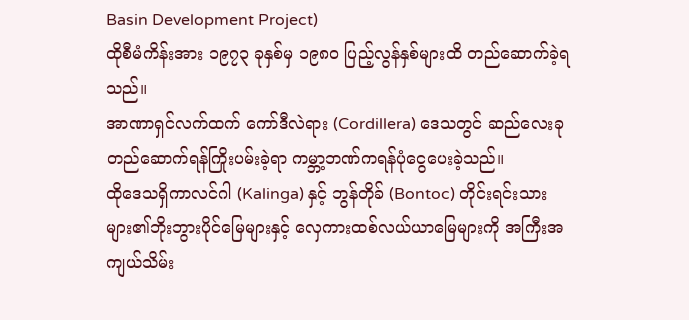Basin Development Project)
ထိုစီမံကိန်းအား ၁၉၇၃ ခုနှစ်မှ ၁၉၈၀ ပြည့်လွန်နှစ်များထိ တည်ဆောက်ခဲ့ရသည်။
အာဏာရှင်လက်ထက် ကော်ဒီလဲရား (Cordillera) ဒေသတွင် ဆည်လေးခုတည်ဆောက်ရန်ကြိုးပမ်းခဲ့ရာ ကမ္ဘာ့ဘဏ်ကရန်ပုံငွေပေးခဲ့သည်။
ထိုဒေသရှိကာလင်ဂါ (Kalinga) နှင့် ဘွန်တိုခ် (Bontoc) တိုင်းရင်းသားများ၏ဘိုးဘွားပိုင်မြေများနှင့် လှေကားထစ်လယ်ယာမြေများကို အကြီးအကျယ်သိမ်း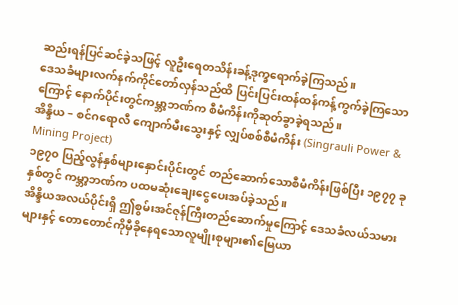ဆည်းရန်ပြင်ဆင်ခဲ့သဖြင့် လူဦးရေတသိန်းခန့်ဒုက္ခရောက်ခဲ့ကြသည်။
ဒေသခံများလက်နက်ကိုင်တော်လှန်သည်ထိ ပြင်းပြင်းထန်ထန်ကန့်ကွက်ခဲ့ကြသောကြောင့် နောက်ပိုင်းတွင်ကမ္ဘာ့ဘဏ်က စီမံကိန်းကိုဆုတ်ခွာခဲ့ရသည်။
အိန္ဒိယ – စင်ဂရောလီ ကျောက်မီးသွေးနှင့် လျှပ်စစ်စီမံကိန်း (Singrauli Power & Mining Project)
၁၉၇၀ ပြည့်လွန်နှစ်များနှောင်းပိုင်းတွင် တည်ဆောက်သောစီမံကိန်းဖြစ်ပြီး ၁၉၇၇ ခုနှစ်တွင် ကမ္ဘာ့ဘဏ်က ပထမဆုံးချေးငွေပေးအပ်ခဲ့သည်။
အိန္ဒိယအလယ်ပိုင်းရှိ ဤစွမ်းအင်ဇုန်ကြီးတည်ဆောက်မှုကြောင့် ဒေသခံလယ်သမားများနှင့် တောတောင်ကိုမှီခိုနေရသောလူမျိုးစုများ၏မြေယာ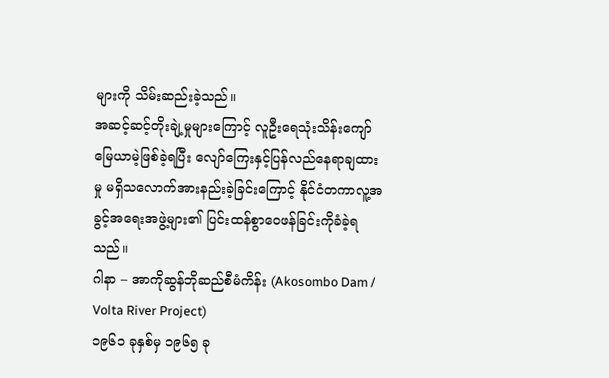များကို သိမ်းဆည်းခဲ့သည်။
အဆင့်ဆင့်တိုးချဲ့မှုများကြောင့် လူဦးရေသုံးသိန်းကျော် မြေယာမဲ့ဖြစ်ခဲ့ရပြီး လျော်ကြေးနှင့်ပြန်လည်နေရာချထားမှု မရှိသလောက်အားနည်းခဲ့ခြင်းကြောင့် နိုင်ငံတကာလူ့အခွင့်အရေးအဖွဲ့များ၏ ပြင်းထန်စွာဝေဖန်ခြင်းကိုခံခဲ့ရသည်။
ဂါနာ – အာကိုဆွန်ဘိုဆည်စီမံကိန်း (Akosombo Dam / Volta River Project)
၁၉၆၁ ခုနှစ်မှ ၁၉၆၅ ခု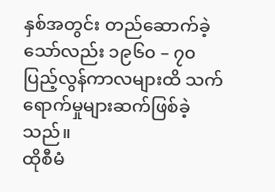နှစ်အတွင်း တည်ဆောက်ခဲ့သော်လည်း ၁၉၆၀ – ၇၀ ပြည့်လွန်ကာလများထိ သက်ရောက်မှုများဆက်ဖြစ်ခဲ့သည်။
ထိုစီမံ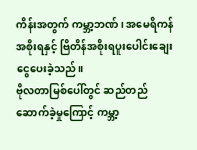ကိန်းအတွက် ကမ္ဘာ့ဘဏ်၊ အမေရိကန်အစိုးရနှင့် ဗြိတိန်အစိုးရပူးပေါင်းချေးငွေပေးခဲ့သည်။
ဗိုလတာမြစ်ပေါ်တွင် ဆည်တည်ဆောက်ခဲ့မှုကြောင့် ကမ္ဘာ့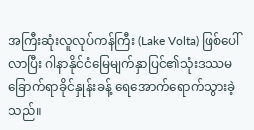အကြီးဆုံးလူလုပ်ကန်ကြီး (Lake Volta) ဖြစ်ပေါ်လာပြီး ဂါနာနိုင်ငံမြေမျက်နှာပြင်၏သုံးဒဿမခြောက်ရာခိုင်နှုန်းခန့် ရေအောက်ရောက်သွားခဲ့သည်။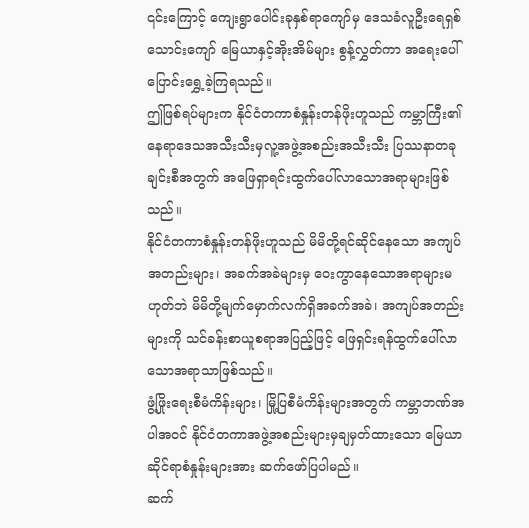၎င်းကြောင့် ကျေးရွာပေါင်းခုနှစ်ရာကျော်မှ ဒေသခံလူဦးရေရှစ်သောင်းကျော် မြေယာနှင့်အိုးအိမ်များ စွန့်လွှတ်ကာ အရေးပေါ် ပြောင်းရွှေ့ခဲ့ကြရသည်။
ဤဖြစ်ရပ်များက နိုင်ငံတကာစံနှုန်းတန်ဖိုးဟူသည် ကမ္ဘာကြီး၏နေရာဒေသအသီးသီးမှလူ့အဖွဲ့အစည်းအသီးသီး ပြဿနာတခုချင်းစီအတွက် အဖြေရှာရင်းထွက်ပေါ်လာသောအရာများဖြစ်သည်။
နိုင်ငံတကာစံနှုန်းတန်ဖိုးဟူသည် မိမိတို့ရင်ဆိုင်နေသော အကျပ်အတည်းများ၊ အခက်အခဲများမှ ဝေးကွာနေသောအရာများမဟုတ်ဘဲ မိမိတို့မျက်မှောက်လက်ရှိအခက်အခဲ၊ အကျပ်အတည်းများကို သင်ခန်းစာယူစရာအပြည့်ဖြင့် ဖြေရှင်းရန်ထွက်ပေါ်လာသောအရာသာဖြစ်သည်။
ဖွံ့ဖြိုးရေးစီမံကိန်းများ၊ မြို့ပြစီမံကိန်းများအတွက် ကမ္ဘာဘဏ်အပါအဝင် နိုင်ငံတကာအဖွဲ့အစည်းများမှချမှတ်ထားသော မြေယာဆိုင်ရာစံနှုန်းများအား ဆက်ဖော်ပြပါမည်။
ဆက်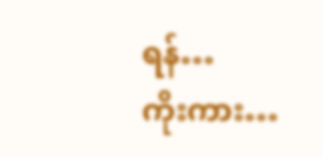ရန်…
ကိုးကား…